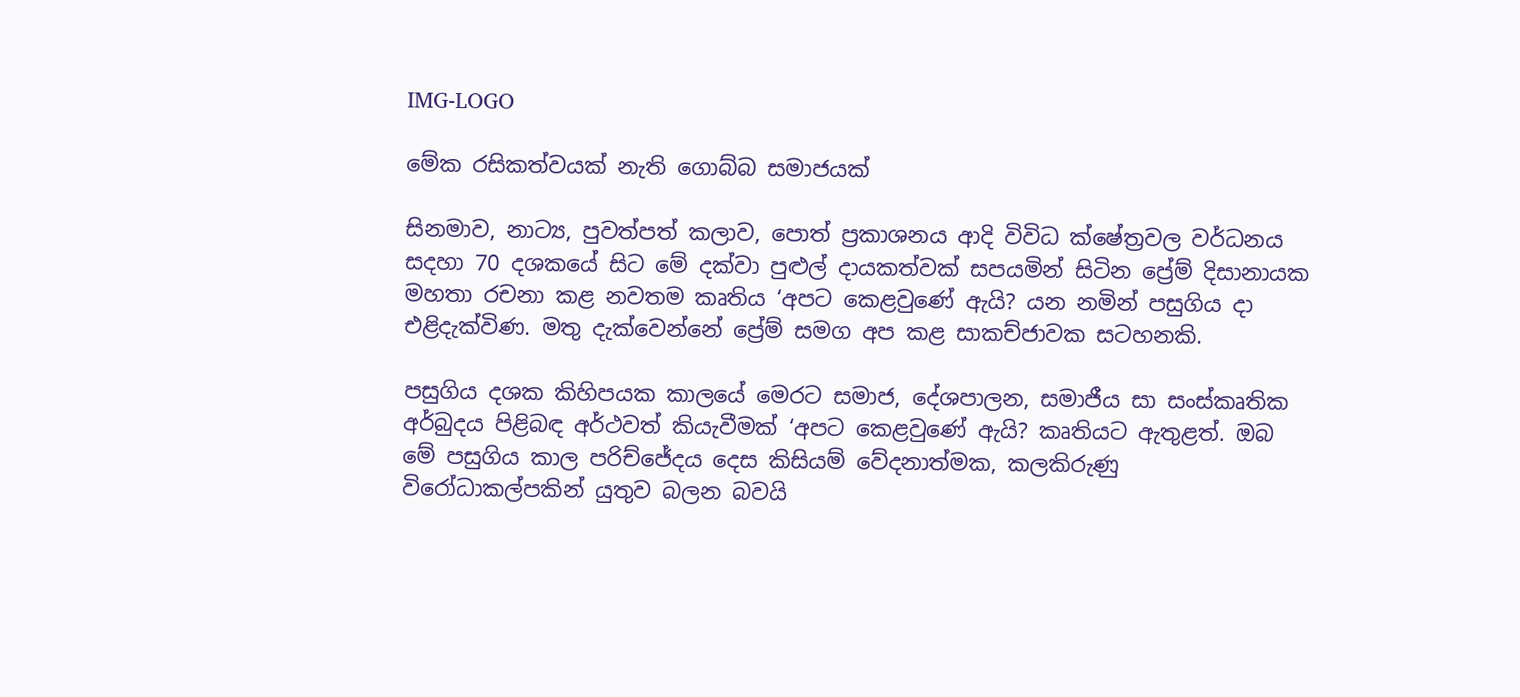IMG-LOGO

මේක රසිකත්වයක් නැති ගොබ්බ සමාජයක්

සිනමාව, නාට්‍ය, පුවත්පත් කලාව, පොත් ප්‍රකාශනය ආදි විවිධ ක්ෂේත්‍රවල වර්ධනය සදහා 70 දශකයේ සිට මේ දක්වා පුළුල් දායකත්වක් සපයමින් සිටින ප්‍රේම් දිසානායක මහතා රචනා කළ නවතම කෘතිය ‘අපට කෙළවුණේ ඇයි? යන නමින් පසුගිය දා එළිදැක්විණ. මතු දැක්වෙන්නේ ප්‍රේම් සමග අප කළ සාකච්ජාවක සටහනකි.

පසුගිය දශක කිහිපයක කාලයේ මෙරට සමාජ, දේශපාලන, සමාජීය සා සංස්කෘතික අර්බුදය පිළිබඳ අර්ථවත් කියැවීමක් ‘අපට කෙළවුණේ ඇයි? කෘතියට ඇතුළත්. ඔබ මේ පසුගිය කාල පරිච්ජේදය දෙස කිසියම් වේදනාත්මක, කලකිරුණු විරෝධාකල්පකින් යුතුව බලන බවයි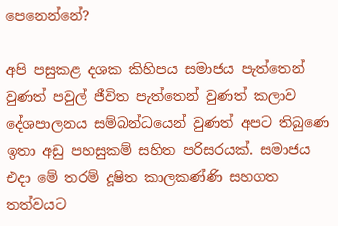පෙනෙන්නේ?

අපි පසුකළ දශක කිහිපය සමාජය පැත්තෙන් වුණත් පවුල් ජීවිත පැත්තෙන් වුණත් කලාව දේශපාලනය සම්බන්ධයෙන් වුණත් අපට තිබුණෙ ඉතා අඩු පහසුකම් සහිත පරිසරයක්. සමාජය එදා මේ තරම් දූෂිත කාලකණ්ණි සහගත තත්වයට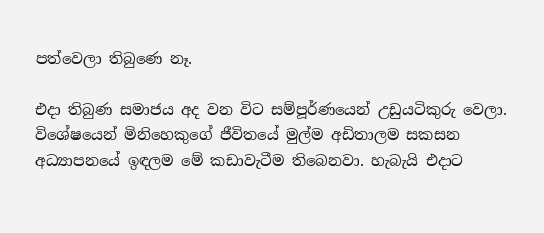පත්වෙලා තිබුණෙ නෑ.

එදා තිබුණ සමාජය අද වන විට සම්පූර්ණයෙන් උඩුයටිකුරු වෙලා. විශේෂයෙන් මිනිහෙකුගේ ජීවිතයේ මුල්ම අඩිතාලම සකසන අධ්‍යාපනයේ ඉඳලම මේ කඩාවැටීම තිබෙනවා. හැබැයි එදාට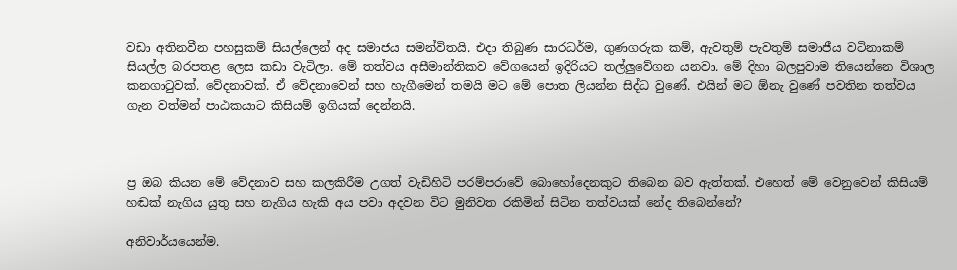වඩා අතිනවීන පහසුකම් සියල්ලෙන් අද සමාජය සමන්විතයි. එදා තිබුණ සාරධර්ම, ගුණගරුක කම්, ඇවතුම් පැවතුම් සමාජීය වටිනාකම් සියල්ල බරපතළ ලෙස කඩා වැටිලා. මේ තත්වය අසීමාන්තිකව වේගයෙන් ඉදිරියට තල්ලු‍වේගන යනවා. මේ දිහා බලපුවාම තියෙන්නෙ විශාල කනගාටුවක්. වේදනාවක්. ඒ වේදනාවෙන් සහ හැගීමෙන් තමයි මට මේ පොත ලියන්න සිද්ධ වුණේ. එයින් මට ඕනැ වුණේ පවතින තත්වය ගැන වත්මන් පාඨකයාට කිසියම් ඉගියක් දෙන්නයි.



ප්‍ර ඔබ කියන මේ වේදනාව සහ කලකිරීම උගත් වැඩිහිටි පරම්පරාවේ බොහෝදෙනකුට තිබෙන බව ඇත්තක්. එහෙත් මේ වෙනුවෙන් කිසියම් හඬක් නැගිය යුතු සහ නැගිය හැකි අය පවා අදවන විට මුනිවත රකිමින් සිටින තත්වයක් නේද තිබෙන්නේ?

අනිවාර්යයෙන්ම.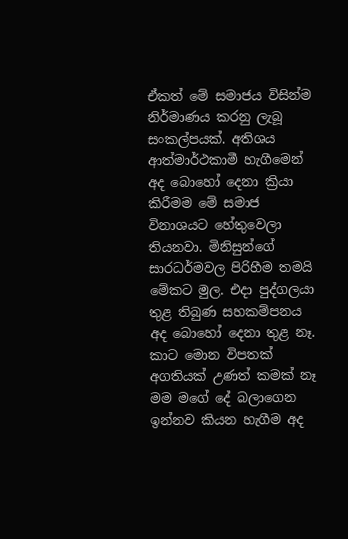ඒකත් මේ සමාජය විසින්ම නිර්මාණය කරනු ලැබූ සංකල්පයක්. අතිශය ආත්මාර්ථකාමී හැගීමෙන් අද බොහෝ දෙනා ක්‍රියා කිරීමම මේ සමාජ විනාශයට හේතුවෙලා තියනවා. මිනිසුන්ගේ සාරධර්මවල පිරිහීම තමයි මේකට මුල. එදා පුද්ගලයා තුළ තිබුණ සහකම්පනය අද බොහෝ දෙනා තුළ නෑ. කාට මොන විපතක් අගතියක් උණත් කමක් නෑ මම මගේ දේ බලාගෙන ඉන්නව කියන හැගීම අද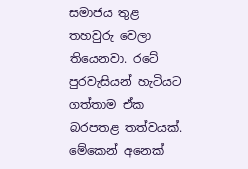සමාජය තුළ තහවුරු වෙලා තියෙනවා. රටේ පුරවැසියන් හැටියට ගත්තාම ඒක බරපතළ තත්වයක්. මේකෙන් අනෙක්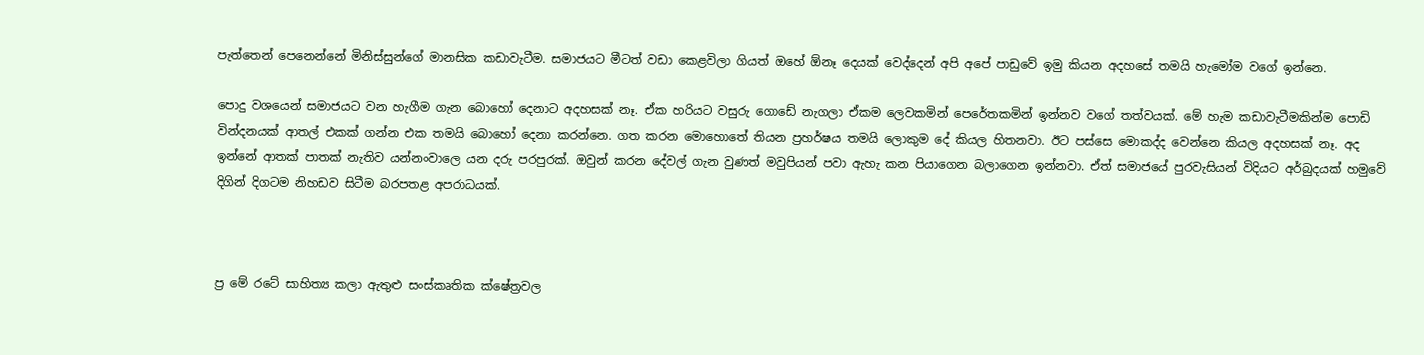පැත්තෙන් පෙනෙන්නේ මිනිස්සුන්ගේ මානසික කඩාවැටීම. සමාජයට මීටත් වඩා කෙළවිලා ගියත් ඔහේ ඕනෑ දෙයක් වෙද්දෙන් අපි අපේ පාඩුවේ ඉමු කියන අදහසේ තමයි හැමෝම වගේ ඉන්නෙ.

පොදු වශයෙන් සමාජයට වන හැගීම ගැන බොහෝ දෙනාට අදහසක් නෑ. ඒක හරියට වසුරු ගොඩේ නැගලා ඒකම ලෙවකමින් පෙරේතකමින් ඉන්නව වගේ තත්වයක්. මේ හැම කඩාවැටීමකින්ම පොඩි වින්දනයක් ආතල් එකක් ගන්න එක තමයි බොහෝ දෙනා කරන්නෙ. ගත කරන මොහොතේ තියන ප්‍රහර්ෂය තමයි ලොකුම දේ කියල හිතනවා. ඊට පස්සෙ මොකද්ද වෙන්නෙ කියල අදහසක් නෑ. අද ඉන්නේ ආතක් පාතක් නැතිව යන්නංවාලෙ යන දරු පරපුරක්. ඔවුන් කරන දේවල් ගැන වුණත් මවුපියන් පවා ඇහැ කන පියාගෙන බලාගෙන ඉන්නවා. ඒත් සමාජයේ පුරවැසියන් විදියට අර්බුදයක් හමුවේ දිගින් දිගටම නිහඩව සිටීම බරපතළ අපරාධයක්.



ප්‍ර මේ රටේ සාහිත්‍ය කලා ඇතුළු සංස්කෘතික ක්ෂේත්‍රවල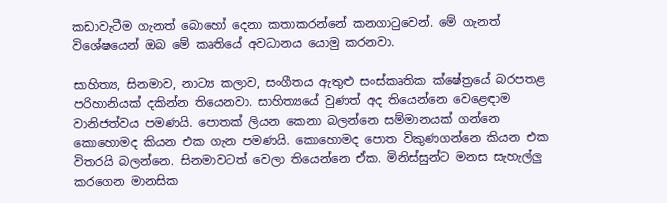කඩාවැටීම ගැනත් බොහෝ දෙනා කතාකරන්නේ කනගාටුවෙන්. මේ ගැනත් විශේෂයෙන් ඔබ මේ කෘතියේ අවධානය යොමු කරනවා.

සාහිත්‍ය, සිනමාව, නාට්‍ය කලාව, සංගීතය ඇතුළු සංස්කෘතික ක්ෂේත්‍රයේ බරපතළ පරිහානියක් දකින්න තියෙනවා. සාහිත්‍යයේ වුණත් අද තියෙන්නෙ වෙළෙඳාම වානිජත්වය පමණයි. පොතක් ලියන කෙනා බලන්නෙ සම්මානයක් ගන්නෙ කොහොමද කියන එක ගැන පමණයි. කොහොමද පොත විකුණගන්නෙ කියන එක විතරයි බලන්නෙ. සිනමාවටත් වෙලා තියෙන්නෙ ඒක. මිනිස්සුන්ට මනස සැහැල්ලු‍ කරගෙන මානසික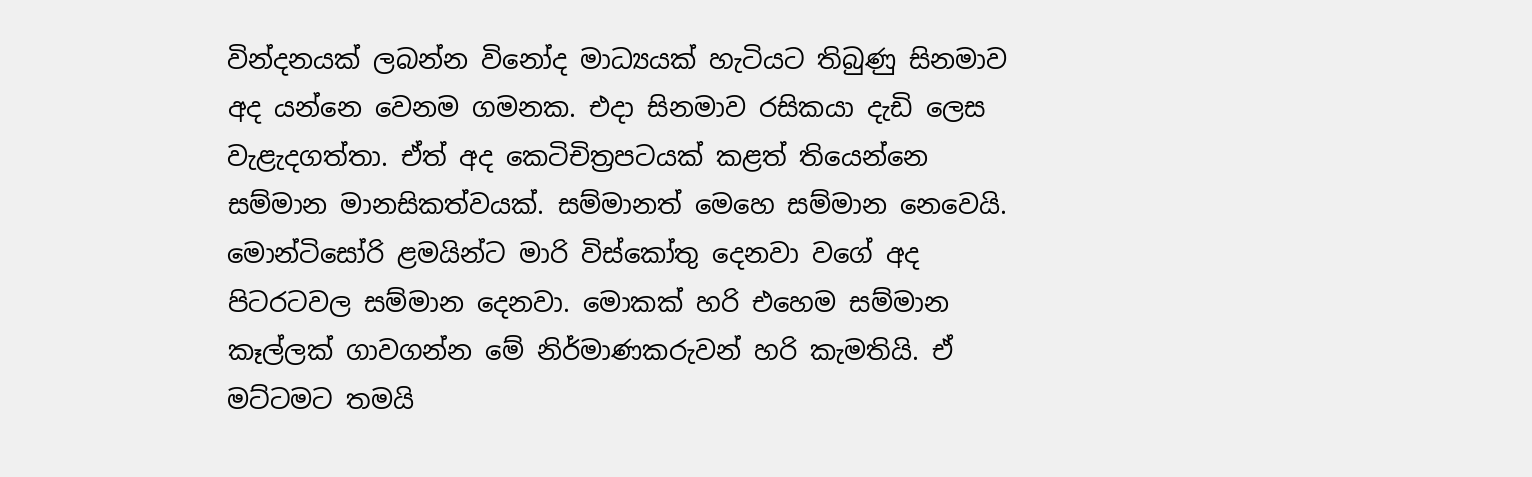වින්දනයක් ලබන්න විනෝද මාධ්‍යයක් හැටියට තිබුණු සිනමාව අද යන්නෙ වෙනම ගමනක. එදා සිනමාව රසිකයා දැඩි ලෙස වැළැදගත්තා. ඒත් අද කෙටිචිත්‍රපටයක් කළත් තියෙන්නෙ සම්මාන මානසිකත්වයක්. සම්මානත් මෙහෙ සම්මාන නෙවෙයි. මොන්ටිසෝරි ළමයින්ට මාරි විස්කෝතු දෙනවා වගේ අද පිටරටවල සම්මාන දෙනවා. මොකක් හරි එහෙම සම්මාන කෑල්ලක් ගාවගන්න මේ නිර්මාණකරුවන් හරි කැමතියි. ඒ මට්ටමට තමයි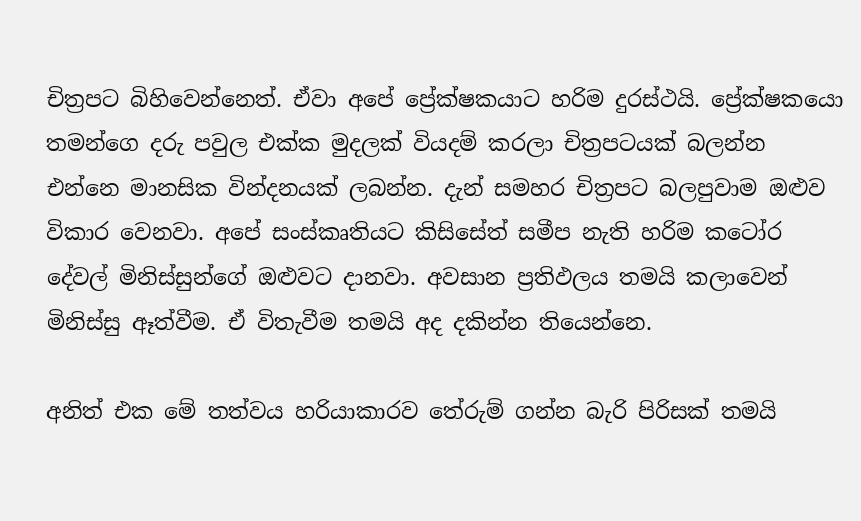චිත්‍රපට බිහිවෙන්නෙත්. ඒවා අපේ ප්‍රේක්ෂකයාට හරිම දුරස්ථයි. ප්‍රේක්ෂකයො තමන්ගෙ දරු පවුල එක්ක මුදලක් වියදම් කරලා චිත්‍රපටයක් බලන්න එන්නෙ මානසික වින්දනයක් ලබන්න. දැන් සමහර චිත්‍රපට බලපුවාම ඔළුව විකාර වෙනවා. අපේ සංස්කෘතියට කිසිසේත් සමීප නැති හරිම කටෝර දේවල් මිනිස්සුන්ගේ ඔළුවට දානවා. අවසාන ප්‍රතිඵලය තමයි කලාවෙන් මිනිස්සු ඈත්වීම. ඒ විතැවීම තමයි අද දකින්න තියෙන්නෙ.

අනිත් එක මේ තත්වය හරියාකාරව තේරුම් ගන්න බැරි පිරිසක් තමයි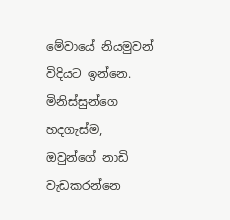මේවායේ නියමුවන් විදියට ඉන්නෙ. මිනිස්සුන්ගෙ හදගැස්ම, ඔවුන්ගේ නාඩි වැඩකරන්නෙ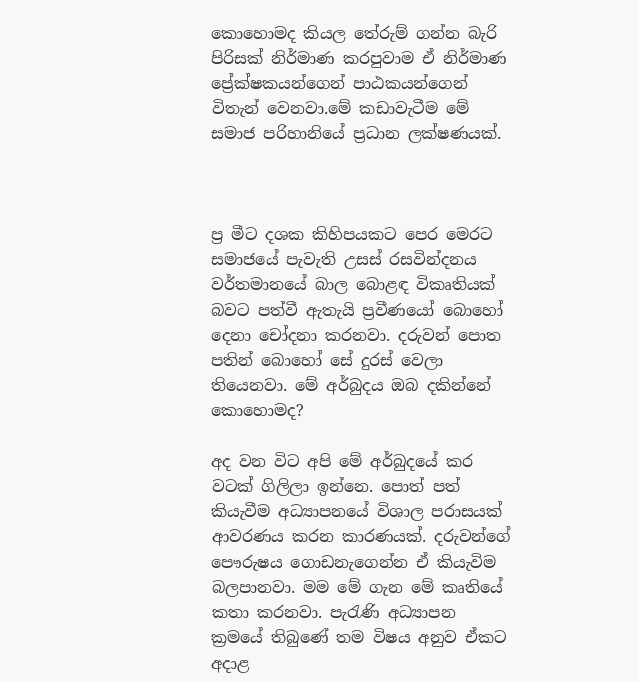කොහොමද කියල තේරුම් ගන්න බැරි පිරිසක් නිර්මාණ කරපුවාම ඒ නිර්මාණ ප්‍රේක්ෂකයන්ගෙන් පාඨකයන්ගෙන් විතැන් වෙනවා.මේ කඩාවැටීම මේ සමාජ පරිහානියේ ප්‍රධාන ලක්ෂණයක්.



ප්‍ර මීට දශක කිහිපයකට පෙර මෙරට සමාජයේ පැවැති උසස් රසවින්දනය වර්තමානයේ බාල බොළඳ විකෘතියක් බවට පත්වී ඇතැයි ප්‍රවීණයෝ බොහෝ දෙනා චෝදනා කරනවා. දරුවන් පොත පතින් බොහෝ සේ දුරස් වෙලා තියෙනවා. මේ අර්බුදය ඔබ දකින්නේ කොහොමද?

අද වන විට අපි මේ අර්බුදයේ කර වටක් ගිලිලා ඉන්නෙ. පොත් පත් කියැවීම අධ්‍යාපනයේ විශාල පරාසයක් ආවරණය කරන කාරණයක්. දරුවන්ගේ පෞරුෂය ගොඩනැගෙන්න ඒ කියැවිම බලපානවා. මම මේ ගැන මේ කෘතියේ කතා කරනවා. පැරැණි අධ්‍යාපන ක්‍රමයේ තිබුණේ තම විෂය අනුව ඒකට අදාළ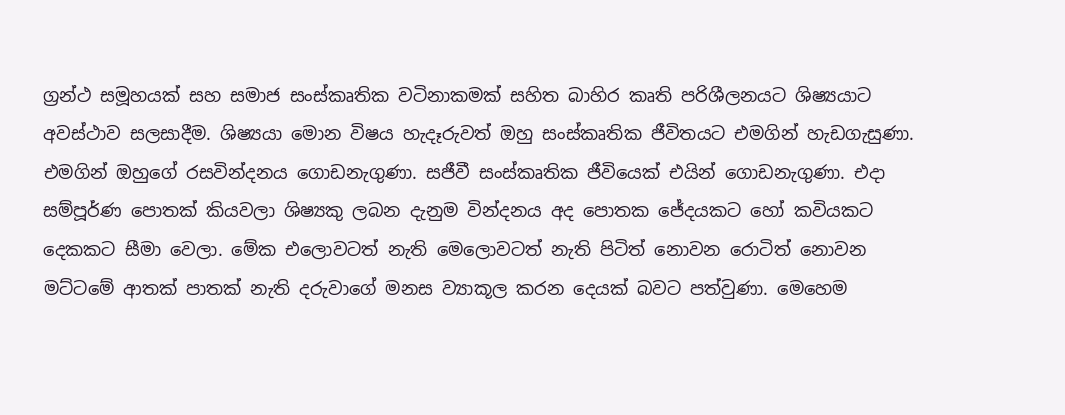ග්‍රන්ථ සමූහයක් සහ සමාජ සංස්කෘතික වටිනාකමක් සහිත බාහිර කෘති පරිශීලනයට ශිෂ්‍යයාට අවස්ථාව සලසාදීම. ශිෂ්‍යයා මොන විෂය හැදෑරුවත් ඔහු සංස්කෘතික ජීවිතයට එමගින් හැඩගැසුණා. එමගින් ඔහුගේ රසවින්දනය ගොඩනැගුණා. සජීවී සංස්කෘතික ජීවියෙක් එයින් ගොඩනැගුණා. එදා සම්පූර්ණ පොතක් කියවලා ශිෂ්‍යකු ලබන දැනුම වින්දනය අද පොතක ජේදයකට හෝ කවියකට දෙකකට සීමා වෙලා. මේක එලොවටත් නැති මෙලොවටත් නැති පිටිත් නොවන රොටිත් නොවන මට්ටමේ ආතක් පාතක් නැති දරුවාගේ මනස ව්‍යාකූල කරන දෙයක් බවට පත්වුණා. මෙහෙම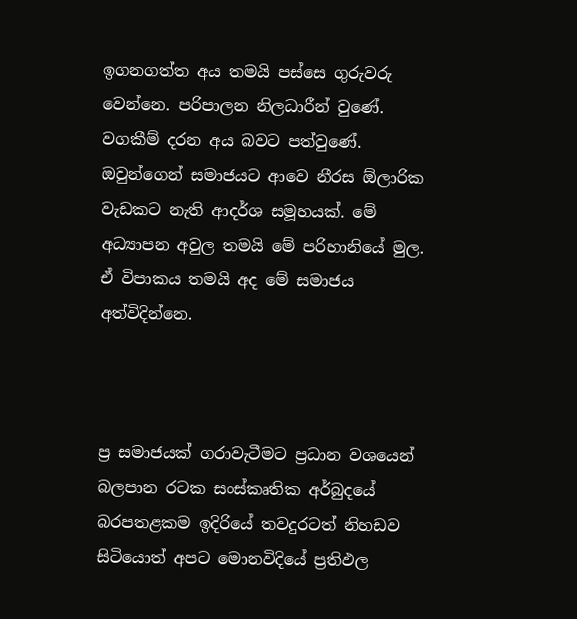ඉගනගත්ත අය තමයි පස්සෙ ගුරුවරු වෙන්නෙ. පරිපාලන නිලධාරීන් වුණේ. වගකීම් දරන අය බවට පත්වුණේ. ඔවුන්ගෙන් සමාජයට ආවෙ නීරස ඕලාරික වැඩකට නැති ආදර්ශ සමූහයක්. මේ අධ්‍යාපන අවුල තමයි මේ පරිහානියේ මුල. ඒ විපාකය තමයි අද මේ සමාජය අත්විදින්නෙ.



ප්‍ර සමාජයක් ගරාවැටීමට ප්‍රධාන වශයෙන් බලපාන රටක සංස්කෘතික අර්බුදයේ බරපතළකම ඉදිරියේ තවදුරටත් නිහඩව සිටියොත් අපට මොනවිදියේ ප්‍රතිඵල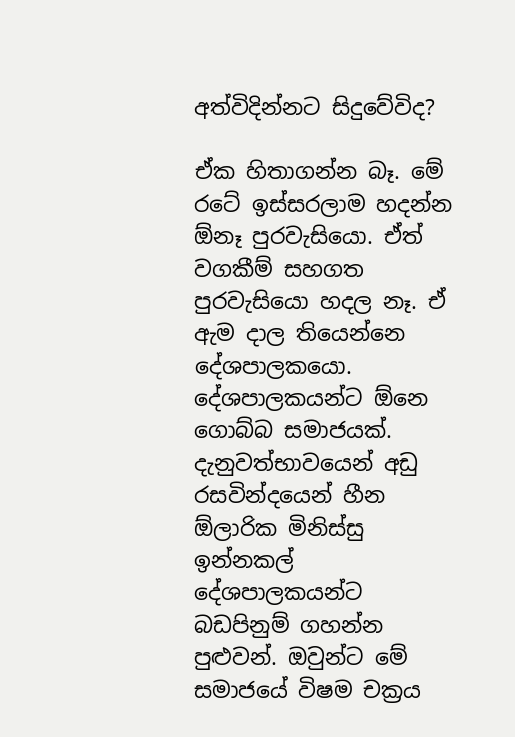අත්විදින්නට සිදුවේවිද?

ඒක හිතාගන්න බෑ. මේ රටේ ඉස්සරලාම හදන්න ඕනෑ පුරවැසියො. ඒත් වගකීම් සහගත පුරවැසියො හදල නෑ. ඒ ඇම දාල තියෙන්නෙ දේශපාලකයො. දේශපාලකයන්ට ඕනෙ ගොබ්බ සමාජයක්. දැනුවත්භාවයෙන් අඩු රසවින්දයෙන් හීන ඕලාරික මිනිස්සු ඉන්නකල් දේශපාලකයන්ට බඩපිනුම් ගහන්න පුළුවන්. ඔවුන්ට මේ සමාජයේ විෂම චක්‍රය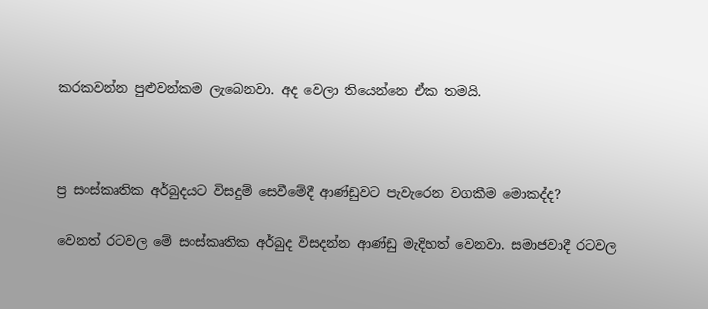කරකවන්න පුළුවන්කම ලැබෙනවා. අද වෙලා තියෙන්නෙ ඒක තමයි.



ප්‍ර සංස්කෘතික අර්බුදයට විසදුම් සෙවීමේදී ආණ්ඩුවට පැවැරෙන වගකීම මොකද්ද?

වෙනත් රටවල මේ සංස්කෘතික අර්බුද විසදන්න ආණ්ඩු මැදිහත් වෙනවා. සමාජවාදී රටවල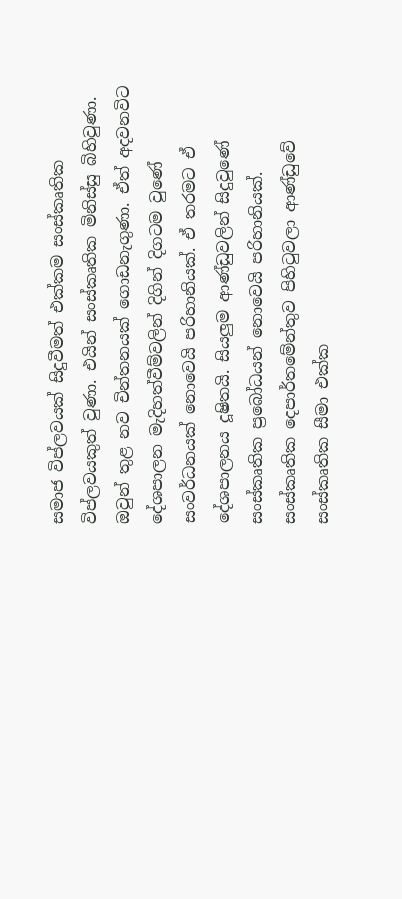සමාජ විප්ලවයක් සිදුවීමත් එක්කම සංස්කෘතික විප්ලවයකුත් වුණා. එයින් සංස්කෘතික මිනිස්සු බිහිවුණා. ඔවුන් තුළ නව චින්තනයක් ගොඩනැගුණා. ඒත් අදවනවිට දේශපාලන මැදිහත්වීම්වලින් දිගින් දිගටම වුණේ සංවර්ධනයක් නොවෙයි පරිහානියක්. ඒ තරමට ඒ දේශපාලනය දූෂිතයි. සියලු‍ම ආණ්ඩුවලින් සිදුවුණේ සංස්කෘතික ප්‍රබෝධයන් නොවෙයි පරිහානියක්. සංස්කෘතික දෙපාර්තමේන්තුව පිහිටුවලා ආණ්ඩුවේ සංස්කෘතික සීමා එක්ක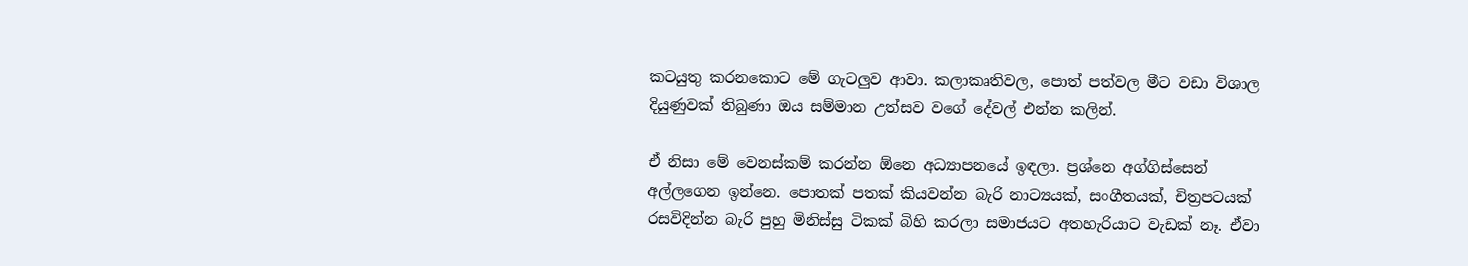කටයුතු කරනකොට මේ ගැටලු‍ව ආවා. කලාකෘතිවල, පොත් පත්වල මීට වඩා විශාල දියුණුවක් තිබුණා ඔය සම්මාන උත්සව වගේ දේවල් එන්න කලින්.

ඒ නිසා මේ වෙනස්කම් කරන්න ඕනෙ අධ්‍යාපනයේ ඉඳලා. ප්‍රශ්නෙ අග්ගිස්සෙන් අල්ලගෙන ඉන්නෙ. පොතක් පතක් කියවන්න බැරි නාට්‍යයක්, සංගීතයක්, චිත්‍රපටයක් රසවිදින්න බැරි පුහු මිනිස්සු ටිකක් බිහි කරලා සමාජයට අතහැරියාට වැඩක් නෑ. ඒවා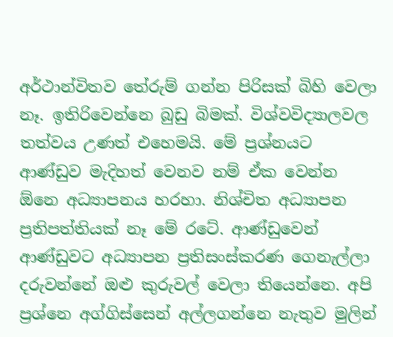අර්ථාන්විතව තේරුම් ගන්න පිරිසක් බිහි වෙලා නෑ. ඉතිරිවෙන්නෙ බුඩු බිමක්. විශ්වවිද්‍යාලවල තත්වය උණත් එහෙමයි. මේ ප්‍රශ්නයට ආණ්ඩුව මැදිහත් වෙනව නම් ඒක වෙන්න ඕනෙ අධ්‍යාපනය හරහා. නිශ්චිත අධ්‍යාපන ප්‍රතිපත්තියක් නෑ මේ රටේ. ආණ්ඩුවෙන් ආණ්ඩුවට අධ්‍යාපන ප්‍රතිසංස්කරණ ගෙනැල්ලා දරුවන්නේ ඔළු කුරුවල් වෙලා තියෙන්නෙ. අපි ප්‍රශ්නෙ අග්ගිස්සෙන් අල්ලගන්නෙ නැතුව මුලින්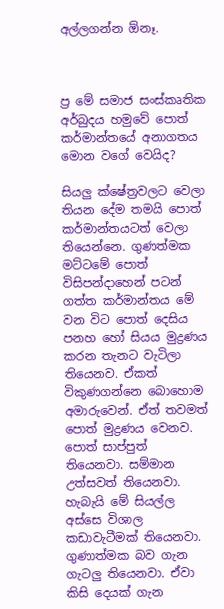අල්ලගන්න ඕනෑ.



ප්‍ර මේ සමාජ සංස්කෘතික අර්බුදය හමුවේ පොත් කර්මාන්තයේ අනාගතය මොන වගේ වෙයිද?

සියලු‍ ක්ෂේත්‍රවලට වෙලා තියන දේම තමයි පොත් කර්මාන්තයටත් වෙලා තියෙන්නෙ. ගුණත්මක මට්ටමේ පොත් විසිපන්දාහෙන් පටන් ගත්ත කර්මාන්තය මේ වන විට පොත් දෙසිය පනහ හෝ සියය මුද්‍රණය කරන තැනට වැටිලා තියෙනව. ඒකත් විකුණගන්නෙ බොහොම අමාරුවෙන්. ඒත් තවමත් පොත් මුද්‍රණය වෙනව. පොත් සාප්පුත් තියෙනවා. සම්මාන උත්සවත් තියෙනවා. හැබැයි මේ සියල්ල අස්සෙ විශාල කඩාවැටීමක් තියෙනවා. ගුණාත්මක බව ගැන ගැටලු‍ තියෙනවා. ඒවා කිසි දෙයක් ගැන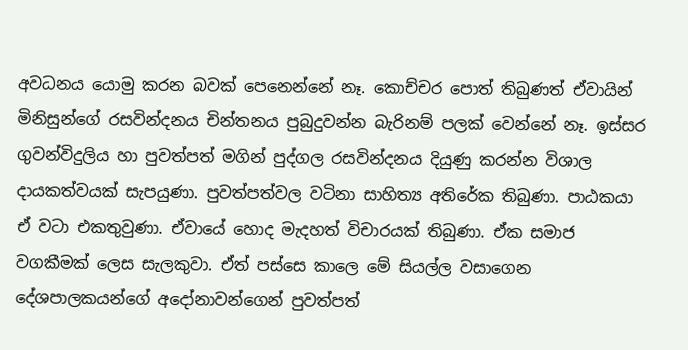අවධනය යොමු කරන බවක් පෙනෙන්නේ නෑ. කොච්චර පොත් තිබුණත් ඒවායින් මිනිසුන්ගේ රසවින්දනය චින්තනය පුබුදුවන්න බැරිනම් පලක් වෙන්නේ නෑ. ඉස්සර ගුවන්විදුලිය හා පුවත්පත් මගින් පුද්ගල රසවින්දනය දියුණු කරන්න විශාල දායකත්වයක් සැපයුණා. පුවත්පත්වල වටිනා සාහිත්‍ය අතිරේක තිබුණා. පාඨකයා ඒ වටා එකතුවුණා. ඒවායේ හොද මැදහත් විචාරයක් තිබුණා. ඒක සමාජ වගකීමක් ලෙස සැලකුවා. ඒත් පස්සෙ කාලෙ මේ සියල්ල වසාගෙන දේශපාලකයන්ගේ අදෝනාවන්ගෙන් පුවත්පත්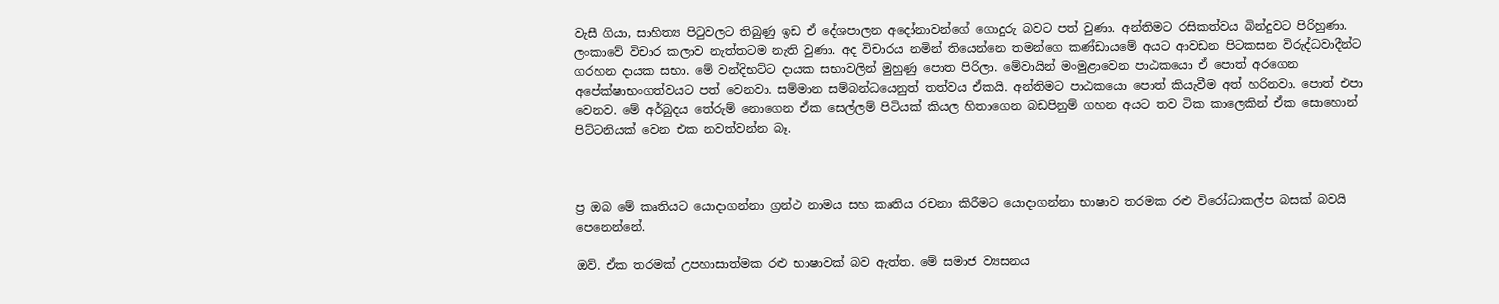වැසී ගියා, සාහිත්‍ය පිටුවලට තිබුණු ඉඩ ඒ දේශපාලන අදෝනාවන්ගේ ගොදුරු බවට පත් වුණා. අන්තිමට රසිකත්වය බින්දුවට පිරිහුණා. ලංකාවේ විචාර කලාව නැත්තටම නැති වුණා. අද විචාරය නමින් තියෙන්නෙ තමන්ගෙ කණ්ඩායමේ අයට ආවඩන පිටකසන විරුද්ධවාදීන්ට ගරහන දායක සභා. මේ වන්දිභට්ට දායක සභාවලින් මුහුණු පොත පිරිලා. මේවායින් මංමුළාවෙන පාඨකයො ඒ පොත් අරගෙන අපේක්ෂාභංගත්වයට පත් වෙනවා. සම්මාන සම්බන්ධයෙනුත් තත්වය ඒකයි. අන්තිමට පාඨකයො පොත් කියැවීම අත් හරිනවා. පොත් එපා වෙනව. මේ අර්බුදය තේරුම් නොගෙන ඒක සෙල්ලම් පිටියක් කියල හිතාගෙන බඩපිනුම් ගහන අයට තව ටික කාලෙකින් ඒක සොහොන් පිට්ටනියක් වෙන එක නවත්වන්න බෑ.



ප්‍ර ඔබ මේ කෘතියට යොදාගන්නා ග්‍රන්ථ නාමය සහ කෘතිය රචනා කිරීමට යොදාගන්නා භාෂාව තරමක රළු විරෝධාකල්ප බසක් බවයි පෙනෙන්නේ.

ඔව්. ඒක තරමක් උපහාසාත්මක රළු භාෂාවක් බව ඇත්ත. මේ සමාජ ව්‍යසනය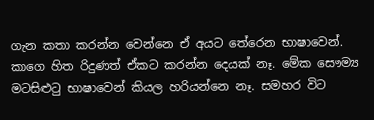ගැන කතා කරන්න වෙන්නෙ ඒ අයට තේරෙන භාෂාවෙන්. කාගෙ හිත රිදුණත් ඒකට කරන්න දෙයක් නෑ. මේක සෞම්‍ය මටසිළුටු භාෂාවෙන් කියල හරියන්නෙ නෑ. සමහර විට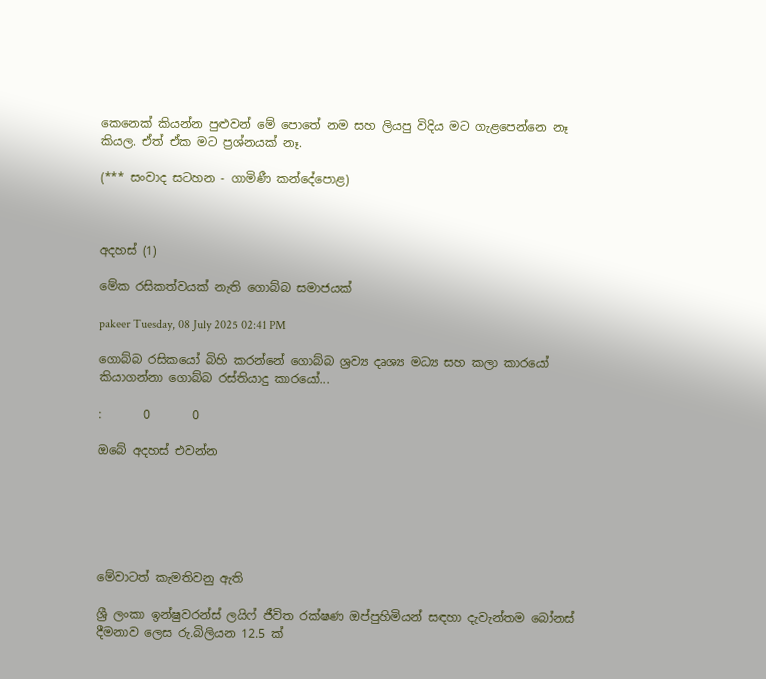කෙනෙක් කියන්න පුළුවන් මේ පොතේ නම සහ ලියපු විදිය මට ගැළපෙන්නෙ නෑ කියල. ඒත් ඒක මට ප්‍රශ්නයක් නෑ.

(*** සංවාද සටහන - ගාමිණී කන්දේපොළ)



අදහස් (1)

මේක රසිකත්වයක් නැති ගොබ්බ සමාජයක්

pakeer Tuesday, 08 July 2025 02:41 PM

ගොබ්බ රසිකයෝ බිහි කරන්නේ ගොබ්බ ශ්‍රව්‍ය දෘශ්‍ය මධ්‍ය සහ කලා කාරයෝ කියාගන්නා ගොබ්බ රස්තියාදු කාරයෝ...

:       0       0

ඔබේ අදහස් එවන්න






මේවාටත් කැමතිවනු ඇති

ශ්‍රී ලංකා ඉන්ෂුවරන්ස් ලයිෆ් ජීවිත රක්ෂණ ඔප්පුහිමියන් සඳහා දැවැන්තම බෝනස් දීමනාව ලෙස රු.බිලියන 12.5 ක්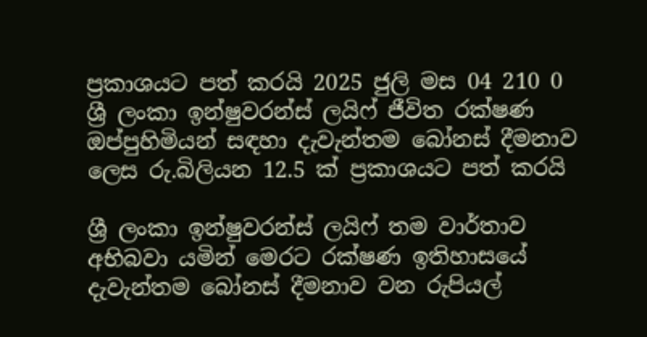ප්‍රකාශයට පත් කරයි 2025 ජුලි මස 04 210 0
ශ්‍රී ලංකා ඉන්ෂුවරන්ස් ලයිෆ් ජීවිත රක්ෂණ ඔප්පුහිමියන් සඳහා දැවැන්තම බෝනස් දීමනාව ලෙස රු.බිලියන 12.5 ක් ප්‍රකාශයට පත් කරයි

ශ්‍රී ලංකා ඉන්ෂුවරන්ස් ලයිෆ් තම වාර්තාව අභිබවා යමින් මෙරට රක්ෂණ ඉතිහාසයේ දැවැන්තම බෝනස් දීමනාව වන රුපියල්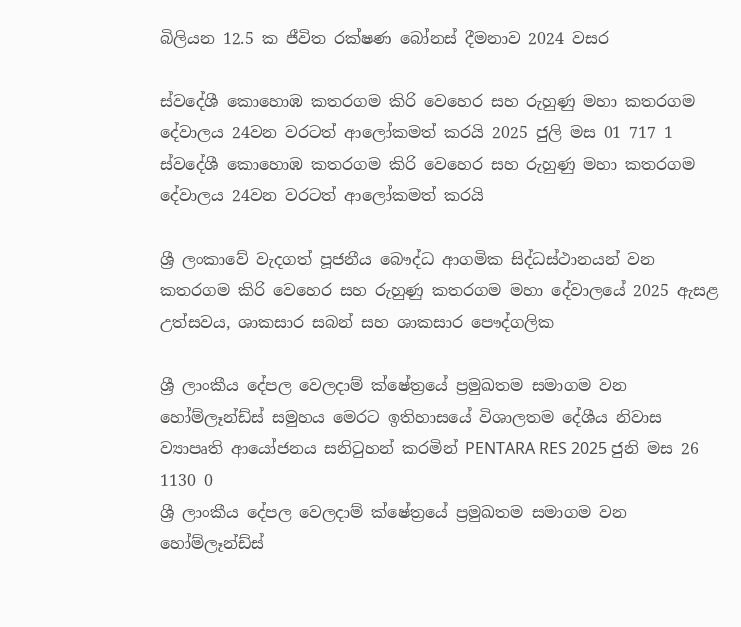බිලියන 12.5 ක ජීවිත රක්ෂණ බෝනස් දීමනාව 2024 වසර

ස්වදේශී කොහොඹ කතරගම කිරි වෙහෙර සහ රුහුණු මහා කතරගම දේවාලය 24වන වරටත් ආලෝකමත් කරයි 2025 ජුලි මස 01 717 1
ස්වදේශී කොහොඹ කතරගම කිරි වෙහෙර සහ රුහුණු මහා කතරගම දේවාලය 24වන වරටත් ආලෝකමත් කරයි

ශ්‍රී ලංකාවේ වැදගත් පූජනීය බෞද්ධ ආගමික සිද්ධස්ථානයන් වන කතරගම කිරි වෙහෙර සහ රුහුණු කතරගම මහා දේවාලයේ 2025 ඇසළ උත්සවය, ශාකසාර සබන් සහ ශාකසාර පෞද්ගලික

ශ්‍රී ලාංකීය දේපල වෙලදාම් ක්ෂේත්‍රයේ ප්‍රමුඛතම සමාගම වන  හෝම්ලෑන්ඩ්ස් සමුහය මෙරට ඉතිහාසයේ විශාලතම දේශීය නිවාස ව්‍යාපෘති ආයෝජනය සනිටුහන් කරමින් PENTARA RES 2025 ජුනි මස 26 1130 0
ශ්‍රී ලාංකීය දේපල වෙලදාම් ක්ෂේත්‍රයේ ප්‍රමුඛතම සමාගම වන හෝම්ලෑන්ඩ්ස්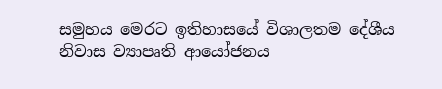සමුහය මෙරට ඉතිහාසයේ විශාලතම දේශීය නිවාස ව්‍යාපෘති ආයෝජනය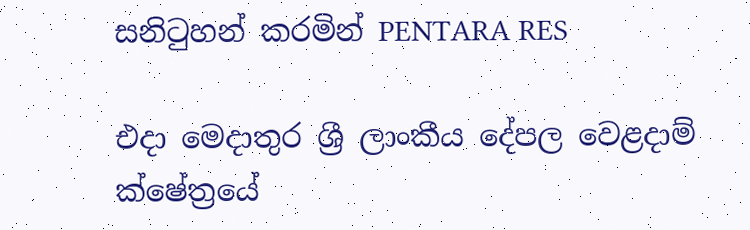සනිටුහන් කරමින් PENTARA RES

එදා මෙදාතුර ශ්‍රී ලාංකීය දේපල වෙළදාම් ක්ෂේත්‍රයේ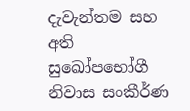දැවැන්තම සහ අති සුඛෝපභෝගී නිවාස සංකීර්ණ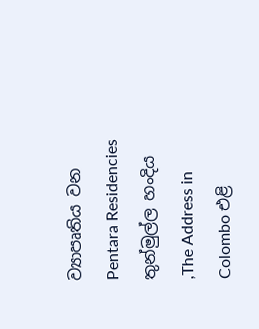ව්‍යාපෘතිය වන Pentara Residencies තුන්මුල්ල හංදිය ,The Address in Colombo එළි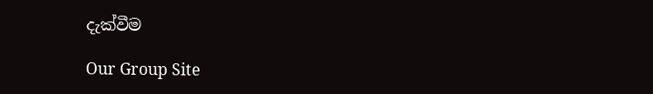දැක්වීම

Our Group Site